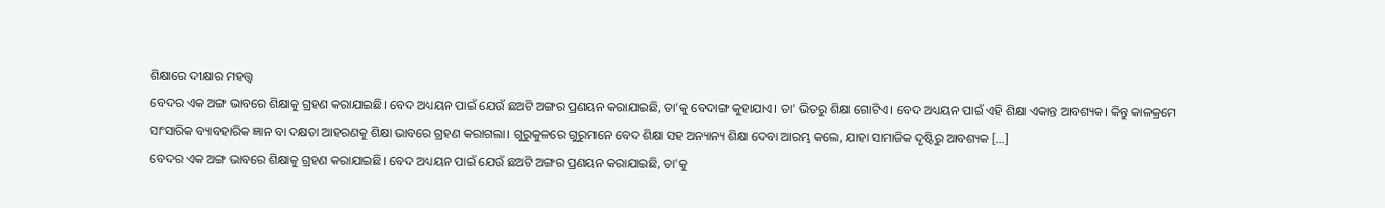ଶିକ୍ଷାରେ ଦୀକ୍ଷାର ମହତ୍ତ୍ବ
ବେଦର ଏକ ଅଙ୍ଗ ଭାବରେ ଶିକ୍ଷାକୁ ଗ୍ରହଣ କରାଯାଇଛି। ବେଦ ଅଧ୍ୟୟନ ପାଇଁ ଯେଉଁ ଛଅଟି ଅଙ୍ଗର ପ୍ରଣୟନ କରାଯାଇଛି, ତା’କୁ ବେଦାଙ୍ଗ କୁହାଯାଏ। ତା’ ଭିତରୁ ଶିକ୍ଷା ଗୋଟିଏ। ବେଦ ଅଧ୍ୟୟନ ପାଇଁ ଏହି ଶିକ୍ଷା ଏକାନ୍ତ ଆବଶ୍ୟକ। କିନ୍ତୁ କାଳକ୍ରମେ ସାଂସାରିକ ବ୍ୟାବହାରିକ ଜ୍ଞାନ ବା ଦକ୍ଷତା ଆହରଣକୁ ଶିକ୍ଷା ଭାବରେ ଗ୍ରହଣ କରାଗଲା। ଗୁରୁକୁଳରେ ଗୁରୁମାନେ ବେଦ ଶିକ୍ଷା ସହ ଅନ୍ୟାନ୍ୟ ଶିକ୍ଷା ଦେବା ଆରମ୍ଭ କଲେ, ଯାହା ସାମାଜିକ ଦୃଷ୍ଟିରୁ ଆବଶ୍ୟକ […]
ବେଦର ଏକ ଅଙ୍ଗ ଭାବରେ ଶିକ୍ଷାକୁ ଗ୍ରହଣ କରାଯାଇଛି। ବେଦ ଅଧ୍ୟୟନ ପାଇଁ ଯେଉଁ ଛଅଟି ଅଙ୍ଗର ପ୍ରଣୟନ କରାଯାଇଛି, ତା’କୁ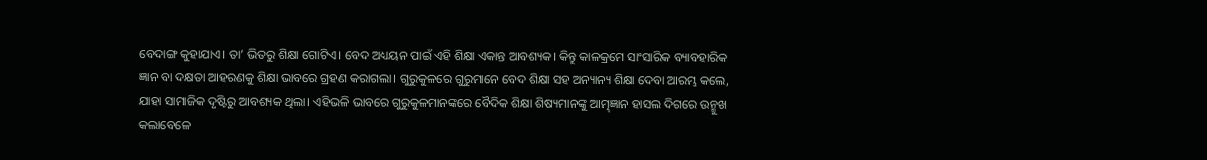ବେଦାଙ୍ଗ କୁହାଯାଏ। ତା’ ଭିତରୁ ଶିକ୍ଷା ଗୋଟିଏ। ବେଦ ଅଧ୍ୟୟନ ପାଇଁ ଏହି ଶିକ୍ଷା ଏକାନ୍ତ ଆବଶ୍ୟକ। କିନ୍ତୁ କାଳକ୍ରମେ ସାଂସାରିକ ବ୍ୟାବହାରିକ ଜ୍ଞାନ ବା ଦକ୍ଷତା ଆହରଣକୁ ଶିକ୍ଷା ଭାବରେ ଗ୍ରହଣ କରାଗଲା। ଗୁରୁକୁଳରେ ଗୁରୁମାନେ ବେଦ ଶିକ୍ଷା ସହ ଅନ୍ୟାନ୍ୟ ଶିକ୍ଷା ଦେବା ଆରମ୍ଭ କଲେ, ଯାହା ସାମାଜିକ ଦୃଷ୍ଟିରୁ ଆବଶ୍ୟକ ଥିଲା। ଏହିଭଳି ଭାବରେ ଗୁରୁକୁଳମାନଙ୍କରେ ବୈଦିକ ଶିକ୍ଷା ଶିଷ୍ୟମାନଙ୍କୁ ଆତ୍ମ୍ଜ୍ଞାନ ହାସଲ ଦିଗରେ ଉନ୍ମୁଖ କଲାବେଳେ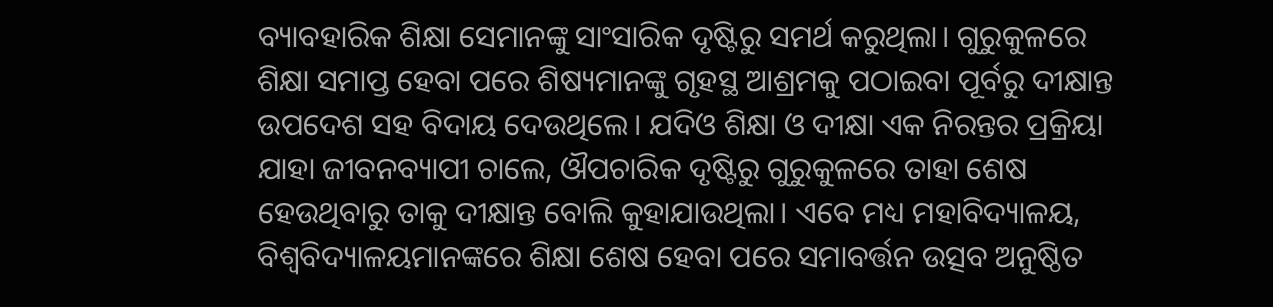ବ୍ୟାବହାରିକ ଶିକ୍ଷା ସେମାନଙ୍କୁ ସାଂସାରିକ ଦୃଷ୍ଟିରୁ ସମର୍ଥ କରୁଥିଲା। ଗୁରୁକୁଳରେ ଶିକ୍ଷା ସମାପ୍ତ ହେବା ପରେ ଶିଷ୍ୟମାନଙ୍କୁ ଗୃହସ୍ଥ ଆଶ୍ରମକୁ ପଠାଇବା ପୂର୍ବରୁ ଦୀକ୍ଷାନ୍ତ ଉପଦେଶ ସହ ବିଦାୟ ଦେଉଥିଲେ। ଯଦିଓ ଶିକ୍ଷା ଓ ଦୀକ୍ଷା ଏକ ନିରନ୍ତର ପ୍ରକ୍ରିୟା ଯାହା ଜୀବନବ୍ୟାପୀ ଚାଲେ, ଔପଚାରିକ ଦୃଷ୍ଟିରୁ ଗୁରୁକୁଳରେ ତାହା ଶେଷ ହେଉଥିବାରୁ ତାକୁ ଦୀକ୍ଷାନ୍ତ ବୋଲି କୁହାଯାଉଥିଲା। ଏବେ ମଧ୍ୟ ମହାବିଦ୍ୟାଳୟ, ବିଶ୍ୱବିଦ୍ୟାଳୟମାନଙ୍କରେ ଶିକ୍ଷା ଶେଷ ହେବା ପରେ ସମାବର୍ତ୍ତନ ଉତ୍ସବ ଅନୁଷ୍ଠିତ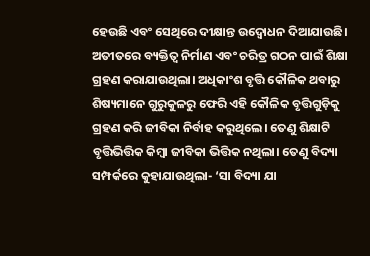ହେଉଛି ଏବଂ ସେଥିରେ ଦୀକ୍ଷାନ୍ତ ଉଦ୍ବୋଧନ ଦିଆଯାଉଛି।
ଅତୀତରେ ବ୍ୟକ୍ତିତ୍ୱ ନିର୍ମାଣ ଏବଂ ଚରିତ୍ର ଗଠନ ପାଇଁ ଶିକ୍ଷା ଗ୍ରହଣ କରାଯାଉଥିଲା। ଅଧିକାଂଶ ବୃତ୍ତି କୌଳିକ ଥବାରୁ ଶିଷ୍ୟମାନେ ଗୁରୁକୁଳରୁ ଫେରି ଏହି କୌଳିକ ବୃତ୍ତିଗୁଡ଼ିକୁ ଗ୍ରହଣ କରି ଜୀବିକା ନିର୍ବାହ କରୁଥିଲେ। ତେଣୁ ଶିକ୍ଷାଟି ବୃତ୍ତିଭିତ୍ତିକ କିମ୍ବା ଜୀବିକା ଭିତ୍ତିକ ନଥିଲା। ତେଣୁ ବିଦ୍ୟା ସମ୍ପର୍କରେ କୁହାଯାଉଥିଲା- ‘ସା ବିଦ୍ୟା ଯା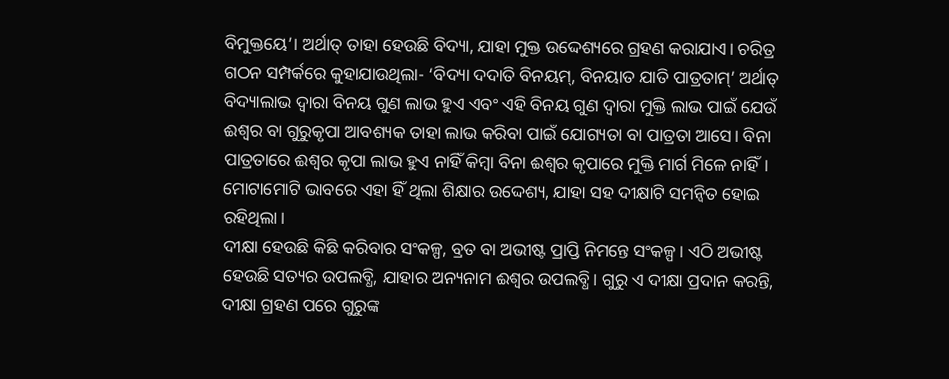ବିମୁକ୍ତୟେ’। ଅର୍ଥାତ୍ ତାହା ହେଉଛି ବିଦ୍ୟା, ଯାହା ମୁକ୍ତ ଉଦ୍ଦେଶ୍ୟରେ ଗ୍ରହଣ କରାଯାଏ। ଚରିତ୍ର ଗଠନ ସମ୍ପର୍କରେ କୁହାଯାଉଥିଲା- ‘ବିଦ୍ୟା ଦଦାତି ବିନୟମ୍, ବିନୟାତ ଯାତି ପାତ୍ରତାମ୍’ ଅର୍ଥାତ୍ ବିଦ୍ୟାଲାଭ ଦ୍ୱାରା ବିନୟ ଗୁଣ ଲାଭ ହୁଏ ଏବଂ ଏହି ବିନୟ ଗୁଣ ଦ୍ୱାରା ମୁକ୍ତି ଲାଭ ପାଇଁ ଯେଉଁ ଈଶ୍ୱର ବା ଗୁରୁକୃପା ଆବଶ୍ୟକ ତାହା ଲାଭ କରିବା ପାଇଁ ଯୋଗ୍ୟତା ବା ପାତ୍ରତା ଆସେ। ବିନା ପାତ୍ରତାରେ ଈଶ୍ୱର କୃପା ଲାଭ ହୁଏ ନାହିଁ କିମ୍ବା ବିନା ଈଶ୍ୱର କୃପାରେ ମୁକ୍ତି ମାର୍ଗ ମିଳେ ନାହିଁ। ମୋଟାମୋଟି ଭାବରେ ଏହା ହିଁ ଥିଲା ଶିକ୍ଷାର ଉଦ୍ଦେଶ୍ୟ, ଯାହା ସହ ଦୀକ୍ଷାଟି ସମନ୍ୱିତ ହୋଇ ରହିଥିଲା।
ଦୀକ୍ଷା ହେଉଛି କିଛି କରିବାର ସଂକଳ୍ପ, ବ୍ରତ ବା ଅଭୀଷ୍ଟ ପ୍ରାପ୍ତି ନିମନ୍ତେ ସଂକଳ୍ପ। ଏଠି ଅଭୀଷ୍ଟ ହେଉଛି ସତ୍ୟର ଉପଲବ୍ଧି, ଯାହାର ଅନ୍ୟନାମ ଈଶ୍ୱର ଉପଲବ୍ଧି। ଗୁରୁ ଏ ଦୀକ୍ଷା ପ୍ରଦାନ କରନ୍ତି, ଦୀକ୍ଷା ଗ୍ରହଣ ପରେ ଗୁରୁଙ୍କ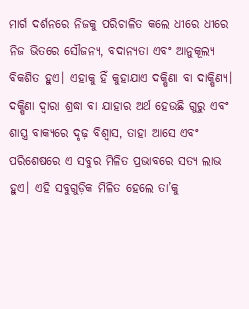ମାର୍ଗ ଦର୍ଶନରେ ନିଜକୁ ପରିଚାଳିତ କଲେ ଧୀରେ ଧୀରେ ନିଜ ଭିତରେ ସୌଜନ୍ୟ, ବଦାନ୍ୟତା ଏବଂ ଆନୁକୂଲ୍ୟ ବିକଶିତ ହୁଏ। ଏହାକୁ ହିଁ କୁହାଯାଏ ଦକ୍ଷିଣା ବା ଦାକ୍ଷିଣ୍ୟ। ଦକ୍ଷିଣା ଦ୍ୱାରା ଶ୍ରଦ୍ଧା ବା ଯାହାର ଅର୍ଥ ହେଉଛି ଗୁରୁ ଏବଂ ଶାସ୍ତ୍ର ବାକ୍ୟରେ ଦୃଢ଼ ବିଶ୍ୱାସ, ତାହା ଆସେ ଏବଂ ପରିଶେଷରେ ଏ ସବୁର ମିଳିତ ପ୍ରଭାବରେ ସତ୍ୟ ଲାଭ ହୁଏ। ଏହି ସବୁଗୁଡ଼ିକ ମିଳିତ ହେଲେ ତା’କୁ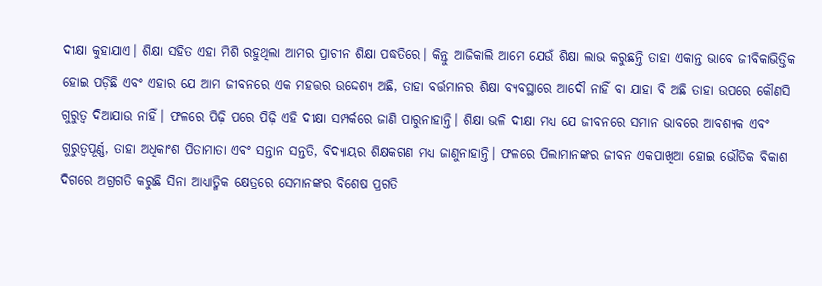ଦୀକ୍ଷା କୁହାଯାଏ। ଶିକ୍ଷା ସହିତ ଏହା ମିଶି ରହୁଥିଲା ଆମର ପ୍ରାଚୀନ ଶିକ୍ଷା ପଦ୍ଧତିରେ। କିନ୍ତୁ ଆଜିକାଲି ଆମେ ଯେଉଁ ଶିକ୍ଷା ଲାଭ କରୁଛନ୍ତି ତାହା ଏକାନ୍ତ ଭାବେ ଜୀବିକାଭିତ୍ତିକ ହୋଇ ପଡ଼ିଛି ଏବଂ ଏହାର ଯେ ଆମ ଜୀବନରେ ଏକ ମହତ୍ତର ଉଦ୍ଦେଶ୍ୟ ଅଛି, ତାହା ବର୍ତ୍ତମାନର ଶିକ୍ଷା ବ୍ୟବସ୍ଥାରେ ଆଦୌ ନାହିଁ ବା ଯାହା ବି ଅଛି ତାହା ଉପରେ କୌଣସି ଗୁରୁତ୍ୱ ଦିଆଯାଉ ନାହିଁ। ଫଳରେ ପିଢ଼ି ପରେ ପିଢ଼ି ଏହି ଦୀକ୍ଷା ସମ୍ପର୍କରେ ଜାଣି ପାରୁନାହାନ୍ତି। ଶିକ୍ଷା ଭଳି ଦୀକ୍ଷା ମଧ୍ୟ ଯେ ଜୀବନରେ ସମାନ ଭାବରେ ଆବଶ୍ୟକ ଏବଂ ଗୁରୁତ୍ୱପୂର୍ଣ୍ଣ, ତାହା ଅଧିକାଂଶ ପିତାମାତା ଏବଂ ସନ୍ତାନ ସନ୍ତତି, ବିଦ୍ୟାୟର ଶିକ୍ଷକଗଣ ମଧ୍ୟ ଜାଣୁନାହାନ୍ତି। ଫଳରେ ପିଲାମାନଙ୍କର ଜୀବନ ଏକପାଖିଆ ହୋଇ ଭୌତିକ ବିକାଶ ଦିଗରେ ଅଗ୍ରଗତି କରୁଛି ସିନା ଆଧ୍ୟାତ୍ମିକ କ୍ଷେତ୍ରରେ ସେମାନଙ୍କର ବିଶେଷ ପ୍ରଗତି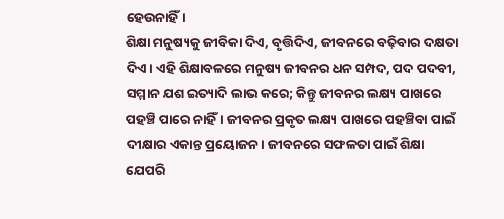ହେଉନାହିଁ।
ଶିକ୍ଷା ମନୁଷ୍ୟକୁ ଜୀବିକା ଦିଏ, ବୃତ୍ତିଦିଏ, ଜୀବନରେ ବଢ଼ିବାର ଦକ୍ଷତା ଦିଏ। ଏହି ଶିକ୍ଷାବଳରେ ମନୁଷ୍ୟ ଜୀବନର ଧନ ସମ୍ପଦ, ପଦ ପଦବୀ, ସମ୍ମାନ ଯଶ ଇତ୍ୟାଦି ଲାଭ କରେ; କିନ୍ତୁ ଜୀବନର ଲକ୍ଷ୍ୟ ପାଖରେ ପହଞ୍ଚି ପାରେ ନାହିଁ। ଜୀବନର ପ୍ରକୃତ ଲକ୍ଷ୍ୟ ପାଖରେ ପହଞ୍ଚିବା ପାଇଁ ଦୀକ୍ଷାର ଏକାନ୍ତ ପ୍ରୟୋଜନ। ଜୀବନରେ ସଫଳତା ପାଇଁ ଶିକ୍ଷା ଯେପରି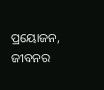ପ୍ରୟୋଜନ, ଜୀବନର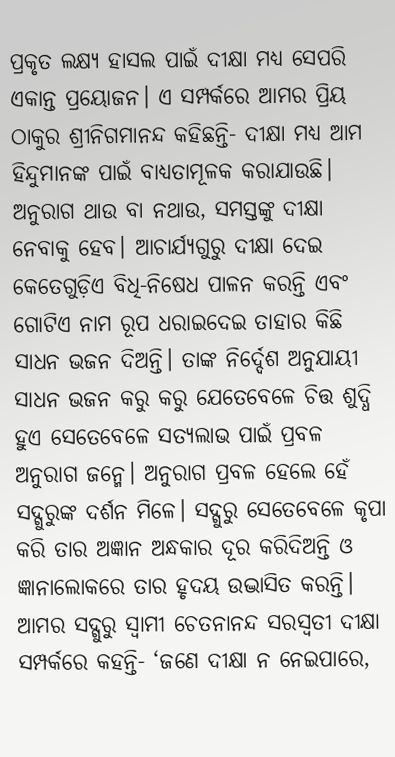ପ୍ରକୃତ ଲକ୍ଷ୍ୟ ହାସଲ ପାଇଁ ଦୀକ୍ଷା ମଧ୍ୟ ସେପରି ଏକାନ୍ତ ପ୍ରୟୋଜନ। ଏ ସମ୍ପର୍କରେ ଆମର ପ୍ରିୟ ଠାକୁର ଶ୍ରୀନିଗମାନନ୍ଦ କହିଛନ୍ତି- ଦୀକ୍ଷା ମଧ୍ୟ ଆମ ହିନ୍ଦୁମାନଙ୍କ ପାଇଁ ବାଧ୍ୟତାମୂଳକ କରାଯାଉଛି। ଅନୁରାଗ ଥାଉ ବା ନଥାଉ, ସମସ୍ତଙ୍କୁ ଦୀକ୍ଷା ନେବାକୁ ହେବ। ଆଚାର୍ଯ୍ୟଗୁରୁ ଦୀକ୍ଷା ଦେଇ କେତେଗୁଡ଼ିଏ ବିଧି-ନିଷେଧ ପାଳନ କରନ୍ତି ଏବଂ ଗୋଟିଏ ନାମ ରୂପ ଧରାଇଦେଇ ତାହାର କିଛି ସାଧନ ଭଜନ ଦିଅନ୍ତି। ତାଙ୍କ ନିର୍ଦ୍ଦେଶ ଅନୁଯାୟୀ ସାଧନ ଭଜନ କରୁ କରୁ ଯେତେବେଳେ ଚିତ୍ତ ଶୁଦ୍ଧି ହୁଏ ସେତେବେଳେ ସତ୍ୟଲାଭ ପାଇଁ ପ୍ରବଳ ଅନୁରାଗ ଜନ୍ମେ। ଅନୁରାଗ ପ୍ରବଳ ହେଲେ ହେଁ ସଦ୍ଗୁରୁଙ୍କ ଦର୍ଶନ ମିଳେ। ସଦ୍ଗୁରୁ ସେତେବେଳେ କୃପା କରି ତାର ଅଜ୍ଞାନ ଅନ୍ଧକାର ଦୂର କରିଦିଅନ୍ତି ଓ ଜ୍ଞାନାଲୋକରେ ତାର ହୃଦୟ ଉଦ୍ଭାସିତ କରନ୍ତି। ଆମର ସଦ୍ଗୁରୁ ସ୍ୱାମୀ ଚେତନାନନ୍ଦ ସରସ୍ୱତୀ ଦୀକ୍ଷା ସମ୍ପର୍କରେ କହନ୍ତି- ‘ଜଣେ ଦୀକ୍ଷା ନ ନେଇପାରେ,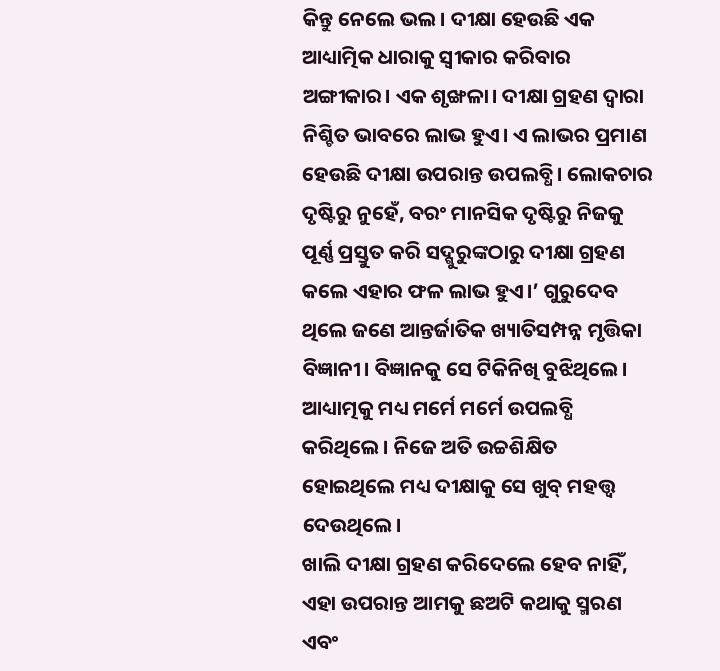କିନ୍ତୁ ନେଲେ ଭଲ। ଦୀକ୍ଷା ହେଉଛି ଏକ ଆଧ୍ୟାତ୍ମିକ ଧାରାକୁ ସ୍ୱୀକାର କରିବାର ଅଙ୍ଗୀକାର। ଏକ ଶୃଙ୍ଖଳା। ଦୀକ୍ଷା ଗ୍ରହଣ ଦ୍ୱାରା ନିଶ୍ଚିତ ଭାବରେ ଲାଭ ହୁଏ। ଏ ଲାଭର ପ୍ରମାଣ ହେଉଛି ଦୀକ୍ଷା ଉପରାନ୍ତ ଉପଲବ୍ଧି। ଲୋକଚାର ଦୃଷ୍ଟିରୁ ନୁହେଁ, ବରଂ ମାନସିକ ଦୃଷ୍ଟିରୁ ନିଜକୁ ପୂର୍ଣ୍ଣ ପ୍ରସ୍ତୁତ କରି ସଦ୍ଗୁରୁଙ୍କଠାରୁ ଦୀକ୍ଷା ଗ୍ରହଣ କଲେ ଏହାର ଫଳ ଲାଭ ହୁଏ।’ ଗୁରୁଦେବ ଥିଲେ ଜଣେ ଆନ୍ତର୍ଜାତିକ ଖ୍ୟାତିସମ୍ପନ୍ନ ମୃତ୍ତିକା ବିଜ୍ଞାନୀ। ବିଜ୍ଞାନକୁ ସେ ଟିକିନିଖି ବୁଝିଥିଲେ। ଆଧ୍ୟାତ୍ମକୁ ମଧ୍ୟ ମର୍ମେ ମର୍ମେ ଉପଲବ୍ଧି କରିଥିଲେ। ନିଜେ ଅତି ଉଚ୍ଚଶିକ୍ଷିତ ହୋଇଥିଲେ ମଧ୍ୟ ଦୀକ୍ଷାକୁ ସେ ଖୁବ୍ ମହତ୍ତ୍ୱ ଦେଉଥିଲେ।
ଖାଲି ଦୀକ୍ଷା ଗ୍ରହଣ କରିଦେଲେ ହେବ ନାହିଁ, ଏହା ଉପରାନ୍ତ ଆମକୁ ଛଅଟି କଥାକୁ ସ୍ମରଣ ଏବଂ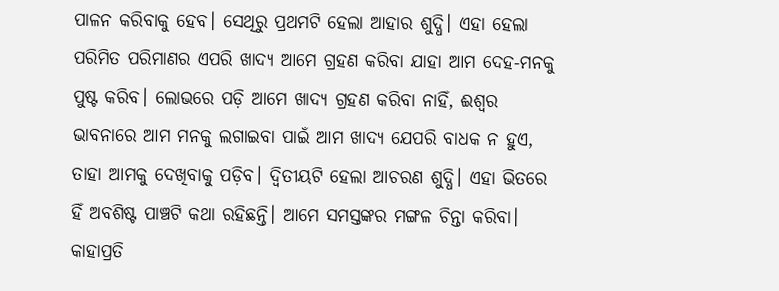ପାଳନ କରିବାକୁ ହେବ। ସେଥିରୁ ପ୍ରଥମଟି ହେଲା ଆହାର ଶୁଦ୍ଧି। ଏହା ହେଲା ପରିମିତ ପରିମାଣର ଏପରି ଖାଦ୍ୟ ଆମେ ଗ୍ରହଣ କରିବା ଯାହା ଆମ ଦେହ-ମନକୁ ପୁଷ୍ଟ କରିବ। ଲୋଭରେ ପଡ଼ି ଆମେ ଖାଦ୍ୟ ଗ୍ରହଣ କରିବା ନାହିଁ, ଈଶ୍ୱର ଭାବନାରେ ଆମ ମନକୁ ଲଗାଇବା ପାଇଁ ଆମ ଖାଦ୍ୟ ଯେପରି ବାଧକ ନ ହୁଏ, ତାହା ଆମକୁ ଦେଖିବାକୁ ପଡ଼ିବ। ଦ୍ୱିତୀୟଟି ହେଲା ଆଚରଣ ଶୁଦ୍ଧି। ଏହା ଭିତରେ ହିଁ ଅବଶିଷ୍ଟ ପାଞ୍ଚଟି କଥା ରହିଛନ୍ତି। ଆମେ ସମସ୍ତଙ୍କର ମଙ୍ଗଳ ଚିନ୍ତା କରିବା। କାହାପ୍ରତି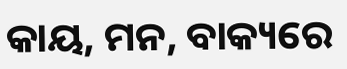କାୟ, ମନ, ବାକ୍ୟରେ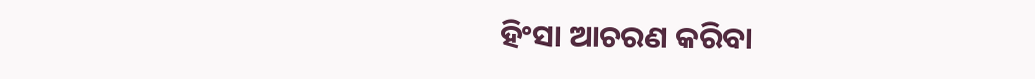ହିଂସା ଆଚରଣ କରିବା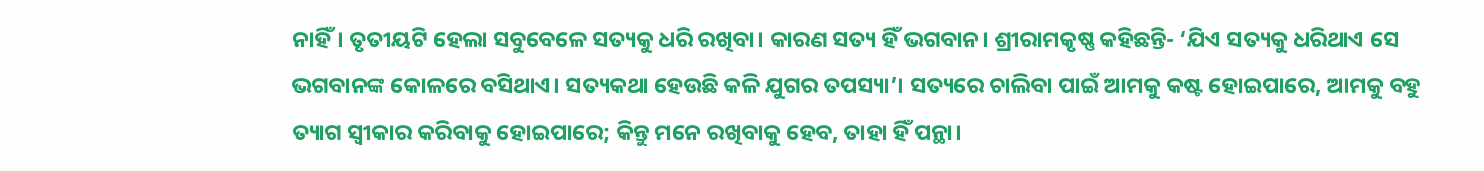ନାହିଁ। ତୃତୀୟଟି ହେଲା ସବୁବେଳେ ସତ୍ୟକୁ ଧରି ରଖିବା। କାରଣ ସତ୍ୟ ହିଁ ଭଗବାନ। ଶ୍ରୀରାମକୃଷ୍ଣ କହିଛନ୍ତି- ‘ଯିଏ ସତ୍ୟକୁ ଧରିଥାଏ ସେ ଭଗବାନଙ୍କ କୋଳରେ ବସିଥାଏ। ସତ୍ୟକଥା ହେଉଛି କଳି ଯୁଗର ତପସ୍ୟା’। ସତ୍ୟରେ ଚାଲିବା ପାଇଁ ଆମକୁ କଷ୍ଟ ହୋଇପାରେ, ଆମକୁ ବହୁ ତ୍ୟାଗ ସ୍ୱୀକାର କରିବାକୁ ହୋଇପାରେ; କିନ୍ତୁ ମନେ ରଖିବାକୁ ହେବ, ତାହା ହିଁ ପନ୍ଥା।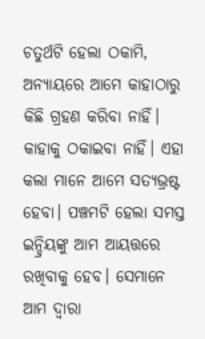ଚତୁର୍ଥଟି ହେଲା ଠକାମି, ଅନ୍ୟାୟରେ ଆମେ କାହାଠାରୁ କିଛି ଗ୍ରହଣ କରିବା ନାହିଁ। କାହାକୁ ଠକାଇବା ନାହିଁ। ଏହା କଲା ମାନେ ଆମେ ସତ୍ୟଭ୍ରଷ୍ଟ ହେବା। ପଞ୍ଚମଟି ହେଲା ସମସ୍ତ ଇନ୍ଦ୍ରିୟଙ୍କୁ ଆମ ଆୟତ୍ତରେ ରଖିବାକୁ ହେବ। ସେମାନେ ଆମ ଦ୍ୱାରା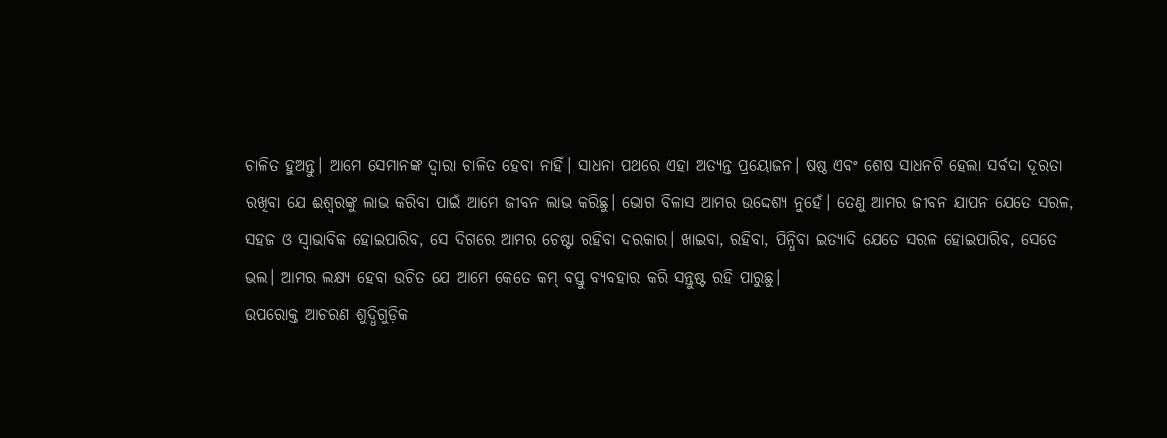ଚାଳିତ ହୁଅନ୍ତୁ। ଆମେ ସେମାନଙ୍କ ଦ୍ୱାରା ଚାଳିତ ହେବା ନାହିଁ। ସାଧନା ପଥରେ ଏହା ଅତ୍ୟନ୍ତ ପ୍ରୟୋଜନ। ଷଷ୍ଠ ଏବଂ ଶେଷ ସାଧନଟି ହେଲା ସର୍ବଦା ଦୂରତା ରଖିବା ଯେ ଈଶ୍ୱରଙ୍କୁ ଲାଭ କରିବା ପାଇଁ ଆମେ ଜୀବନ ଲାଭ କରିଛୁ। ଭୋଗ ବିଳାସ ଆମର ଉଦ୍ଦେଶ୍ୟ ନୁହେଁ। ତେଣୁ ଆମର ଜୀବନ ଯାପନ ଯେତେ ସରଳ, ସହଜ ଓ ସ୍ୱାଭାବିକ ହୋଇପାରିବ, ସେ ଦିଗରେ ଆମର ଚେଷ୍ଟା ରହିବା ଦରକାର। ଖାଇବା, ରହିବା, ପିନ୍ଧିବା ଇତ୍ୟାଦି ଯେତେ ସରଳ ହୋଇପାରିବ, ସେତେ ଭଲ। ଆମର ଲକ୍ଷ୍ୟ ହେବା ଉଚିତ ଯେ ଆମେ କେତେ କମ୍ ବସ୍ତୁ ବ୍ୟବହାର କରି ସନ୍ତୁଷ୍ଟ ରହି ପାରୁଛୁ।
ଉପରୋକ୍ତ ଆଚରଣ ଶୁଦ୍ଧିଗୁଡ଼ିକ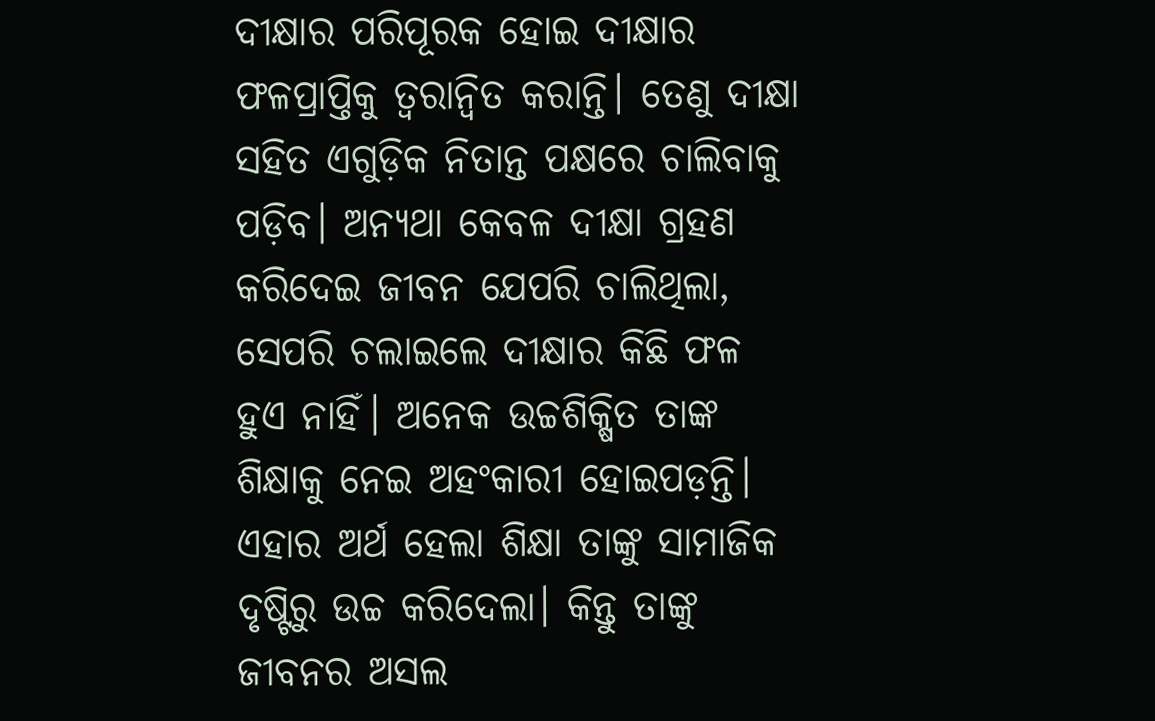ଦୀକ୍ଷାର ପରିପୂରକ ହୋଇ ଦୀକ୍ଷାର ଫଳପ୍ରାପ୍ତିକୁ ତ୍ୱରାନ୍ୱିତ କରାନ୍ତି। ତେଣୁ ଦୀକ୍ଷା ସହିତ ଏଗୁଡ଼ିକ ନିତାନ୍ତ ପକ୍ଷରେ ଚାଲିବାକୁ ପଡ଼ିବ। ଅନ୍ୟଥା କେବଳ ଦୀକ୍ଷା ଗ୍ରହଣ କରିଦେଇ ଜୀବନ ଯେପରି ଚାଲିଥିଲା, ସେପରି ଚଲାଇଲେ ଦୀକ୍ଷାର କିଛି ଫଳ ହୁଏ ନାହିଁ। ଅନେକ ଉଚ୍ଚଶିକ୍ଷିତ ତାଙ୍କ ଶିକ୍ଷାକୁ ନେଇ ଅହଂକାରୀ ହୋଇପଡ଼ନ୍ତି। ଏହାର ଅର୍ଥ ହେଲା ଶିକ୍ଷା ତାଙ୍କୁ ସାମାଜିକ ଦୃଷ୍ଟିରୁ ଉଚ୍ଚ କରିଦେଲା। କିନ୍ତୁ ତାଙ୍କୁ ଜୀବନର ଅସଲ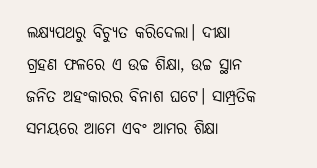ଲକ୍ଷ୍ୟପଥରୁ ବିଚ୍ୟୁତ କରିଦେଲା। ଦୀକ୍ଷା ଗ୍ରହଣ ଫଳରେ ଏ ଉଚ୍ଚ ଶିକ୍ଷା, ଉଚ୍ଚ ସ୍ଥାନ ଜନିତ ଅହଂକାରର ବିନାଶ ଘଟେ। ସାମ୍ପ୍ରତିକ ସମୟରେ ଆମେ ଏବଂ ଆମର ଶିକ୍ଷା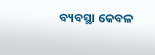ବ୍ୟବସ୍ଥା କେବଳ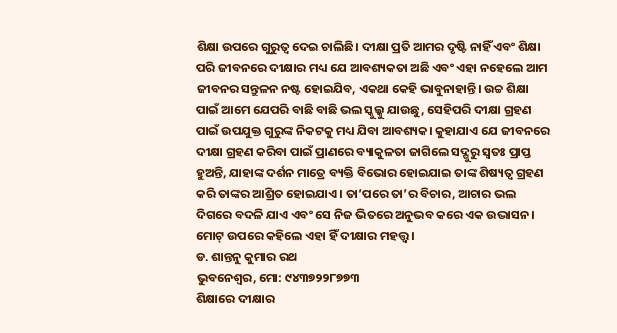ଶିକ୍ଷା ଉପରେ ଗୁରୁତ୍ୱ ଦେଇ ଚାଲିଛି। ଦୀକ୍ଷା ପ୍ରତି ଆମର ଦୃଷ୍ଟି ନାହିଁ ଏବଂ ଶିକ୍ଷା ପରି ଜୀବନରେ ଦୀକ୍ଷାର ମଧ୍ୟ ଯେ ଆବଶ୍ୟକତା ଅଛି ଏବଂ ଏହା ନହେଲେ ଆମ ଜୀବନର ସନ୍ତୁଳନ ନଷ୍ଟ ହୋଇଯିବ, ଏକଥା କେହି ଭାବୁନାହାନ୍ତି। ଉଚ୍ଚ ଶିକ୍ଷା ପାଇଁ ଆମେ ଯେପରି ବାଛି ବାଛି ଭଲ ସ୍କୁଲ୍କୁ ଯାଉଛୁ, ସେହିପରି ଦୀକ୍ଷା ଗ୍ରହଣ ପାଇଁ ଉପଯୁକ୍ତ ଗୁରୁଙ୍କ ନିକଟକୁ ମଧ୍ୟ ଯିବା ଆବଶ୍ୟକ। କୁହାଯାଏ ଯେ ଜୀବନରେ ଦୀକ୍ଷା ଗ୍ରହଣ କରିବା ପାଇଁ ପ୍ରାଣରେ ବ୍ୟାକୁଳତା ଜାଗିଲେ ସଦ୍ଗୁରୁ ସ୍ୱତଃ ପ୍ରାପ୍ତ ହୁଅନ୍ତି, ଯାହାଙ୍କ ଦର୍ଶନ ମାତ୍ରେ ବ୍ୟକ୍ତି ବିଭୋର ହୋଇଯାଇ ତାଙ୍କ ଶିଷ୍ୟତ୍ୱ ଗ୍ରହଣ କରି ତାଙ୍କର ଆଶ୍ରିତ ହୋଇଯାଏ। ତା’ପରେ ତା’ର ବିଚାର, ଆଚାର ଭଲ ଦିଗରେ ବଦଳି ଯାଏ ଏବଂ ସେ ନିଜ ଭିତରେ ଅନୁଭବ କରେ ଏକ ଉଦ୍ଭାସନ। ମୋଟ୍ ଉପରେ କହିଲେ ଏହା ହିଁ ଦୀକ୍ଷାର ମହତ୍ତ୍ୱ।
ଡ. ଶାନ୍ତନୁ କୁମାର ରଥ
ଭୁବନେଶ୍ୱର, ମୋ: ୯୪୩୭୨୨୮୭୭୩
ଶିକ୍ଷାରେ ଦୀକ୍ଷାର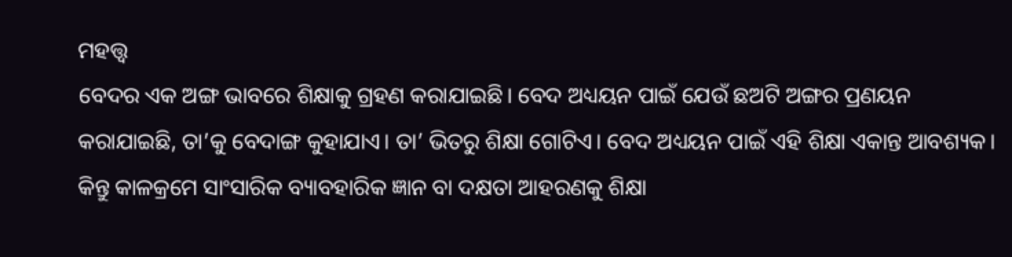ମହତ୍ତ୍ବ
ବେଦର ଏକ ଅଙ୍ଗ ଭାବରେ ଶିକ୍ଷାକୁ ଗ୍ରହଣ କରାଯାଇଛି। ବେଦ ଅଧ୍ୟୟନ ପାଇଁ ଯେଉଁ ଛଅଟି ଅଙ୍ଗର ପ୍ରଣୟନ କରାଯାଇଛି, ତା’କୁ ବେଦାଙ୍ଗ କୁହାଯାଏ। ତା’ ଭିତରୁ ଶିକ୍ଷା ଗୋଟିଏ। ବେଦ ଅଧ୍ୟୟନ ପାଇଁ ଏହି ଶିକ୍ଷା ଏକାନ୍ତ ଆବଶ୍ୟକ। କିନ୍ତୁ କାଳକ୍ରମେ ସାଂସାରିକ ବ୍ୟାବହାରିକ ଜ୍ଞାନ ବା ଦକ୍ଷତା ଆହରଣକୁ ଶିକ୍ଷା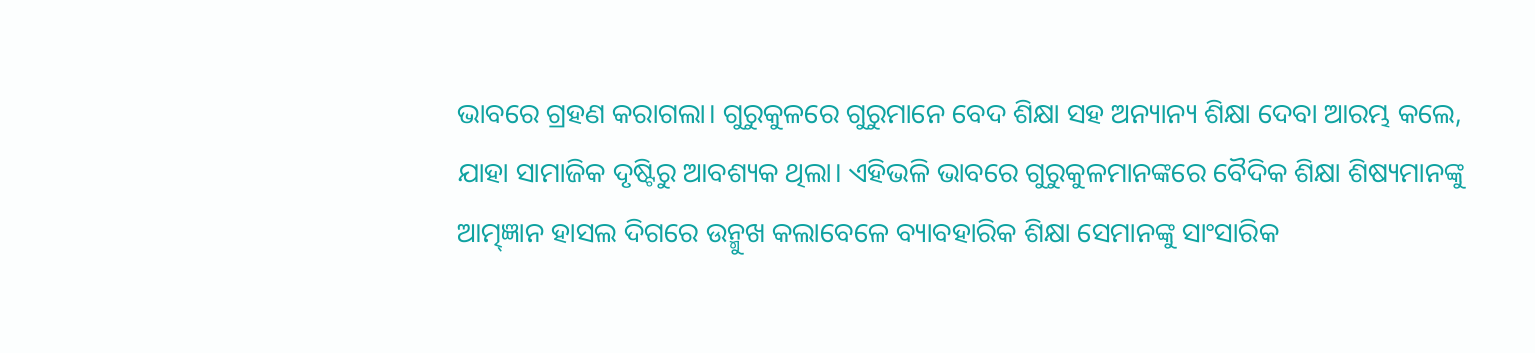ଭାବରେ ଗ୍ରହଣ କରାଗଲା। ଗୁରୁକୁଳରେ ଗୁରୁମାନେ ବେଦ ଶିକ୍ଷା ସହ ଅନ୍ୟାନ୍ୟ ଶିକ୍ଷା ଦେବା ଆରମ୍ଭ କଲେ, ଯାହା ସାମାଜିକ ଦୃଷ୍ଟିରୁ ଆବଶ୍ୟକ ଥିଲା। ଏହିଭଳି ଭାବରେ ଗୁରୁକୁଳମାନଙ୍କରେ ବୈଦିକ ଶିକ୍ଷା ଶିଷ୍ୟମାନଙ୍କୁ ଆତ୍ମ୍ଜ୍ଞାନ ହାସଲ ଦିଗରେ ଉନ୍ମୁଖ କଲାବେଳେ ବ୍ୟାବହାରିକ ଶିକ୍ଷା ସେମାନଙ୍କୁ ସାଂସାରିକ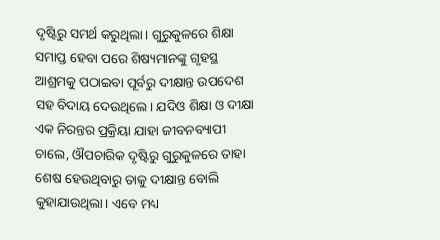ଦୃଷ୍ଟିରୁ ସମର୍ଥ କରୁଥିଲା। ଗୁରୁକୁଳରେ ଶିକ୍ଷା ସମାପ୍ତ ହେବା ପରେ ଶିଷ୍ୟମାନଙ୍କୁ ଗୃହସ୍ଥ ଆଶ୍ରମକୁ ପଠାଇବା ପୂର୍ବରୁ ଦୀକ୍ଷାନ୍ତ ଉପଦେଶ ସହ ବିଦାୟ ଦେଉଥିଲେ। ଯଦିଓ ଶିକ୍ଷା ଓ ଦୀକ୍ଷା ଏକ ନିରନ୍ତର ପ୍ରକ୍ରିୟା ଯାହା ଜୀବନବ୍ୟାପୀ ଚାଲେ, ଔପଚାରିକ ଦୃଷ୍ଟିରୁ ଗୁରୁକୁଳରେ ତାହା ଶେଷ ହେଉଥିବାରୁ ତାକୁ ଦୀକ୍ଷାନ୍ତ ବୋଲି କୁହାଯାଉଥିଲା। ଏବେ ମଧ୍ୟ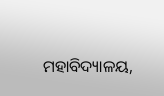ମହାବିଦ୍ୟାଳୟ,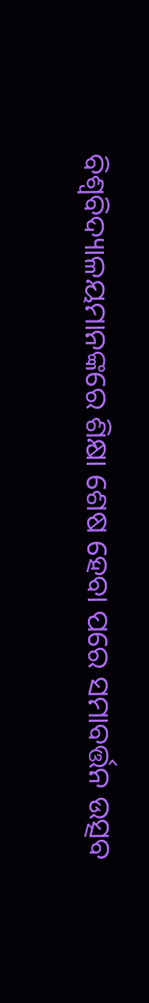ବିଶ୍ୱବିଦ୍ୟାଳୟମାନଙ୍କରେ ଶିକ୍ଷା ଶେଷ ହେବା ପରେ ସମାବର୍ତ୍ତନ ଉତ୍ସବ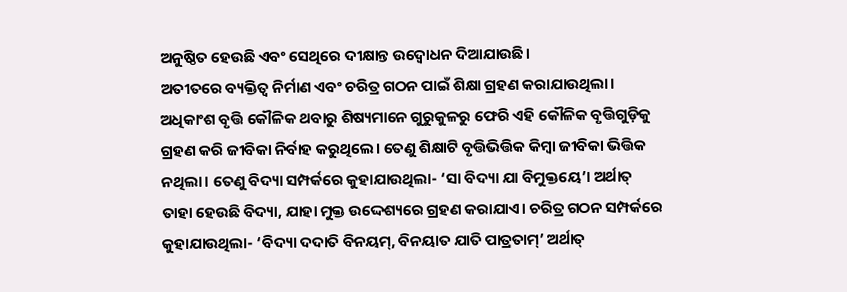ଅନୁଷ୍ଠିତ ହେଉଛି ଏବଂ ସେଥିରେ ଦୀକ୍ଷାନ୍ତ ଉଦ୍ବୋଧନ ଦିଆଯାଉଛି।
ଅତୀତରେ ବ୍ୟକ୍ତିତ୍ୱ ନିର୍ମାଣ ଏବଂ ଚରିତ୍ର ଗଠନ ପାଇଁ ଶିକ୍ଷା ଗ୍ରହଣ କରାଯାଉଥିଲା। ଅଧିକାଂଶ ବୃତ୍ତି କୌଳିକ ଥବାରୁ ଶିଷ୍ୟମାନେ ଗୁରୁକୁଳରୁ ଫେରି ଏହି କୌଳିକ ବୃତ୍ତିଗୁଡ଼ିକୁ ଗ୍ରହଣ କରି ଜୀବିକା ନିର୍ବାହ କରୁଥିଲେ। ତେଣୁ ଶିକ୍ଷାଟି ବୃତ୍ତିଭିତ୍ତିକ କିମ୍ବା ଜୀବିକା ଭିତ୍ତିକ ନଥିଲା। ତେଣୁ ବିଦ୍ୟା ସମ୍ପର୍କରେ କୁହାଯାଉଥିଲା- ‘ସା ବିଦ୍ୟା ଯା ବିମୁକ୍ତୟେ’। ଅର୍ଥାତ୍ ତାହା ହେଉଛି ବିଦ୍ୟା, ଯାହା ମୁକ୍ତ ଉଦ୍ଦେଶ୍ୟରେ ଗ୍ରହଣ କରାଯାଏ। ଚରିତ୍ର ଗଠନ ସମ୍ପର୍କରେ କୁହାଯାଉଥିଲା- ‘ବିଦ୍ୟା ଦଦାତି ବିନୟମ୍, ବିନୟାତ ଯାତି ପାତ୍ରତାମ୍’ ଅର୍ଥାତ୍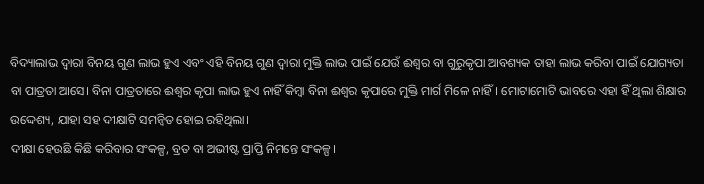ବିଦ୍ୟାଲାଭ ଦ୍ୱାରା ବିନୟ ଗୁଣ ଲାଭ ହୁଏ ଏବଂ ଏହି ବିନୟ ଗୁଣ ଦ୍ୱାରା ମୁକ୍ତି ଲାଭ ପାଇଁ ଯେଉଁ ଈଶ୍ୱର ବା ଗୁରୁକୃପା ଆବଶ୍ୟକ ତାହା ଲାଭ କରିବା ପାଇଁ ଯୋଗ୍ୟତା ବା ପାତ୍ରତା ଆସେ। ବିନା ପାତ୍ରତାରେ ଈଶ୍ୱର କୃପା ଲାଭ ହୁଏ ନାହିଁ କିମ୍ବା ବିନା ଈଶ୍ୱର କୃପାରେ ମୁକ୍ତି ମାର୍ଗ ମିଳେ ନାହିଁ। ମୋଟାମୋଟି ଭାବରେ ଏହା ହିଁ ଥିଲା ଶିକ୍ଷାର ଉଦ୍ଦେଶ୍ୟ, ଯାହା ସହ ଦୀକ୍ଷାଟି ସମନ୍ୱିତ ହୋଇ ରହିଥିଲା।
ଦୀକ୍ଷା ହେଉଛି କିଛି କରିବାର ସଂକଳ୍ପ, ବ୍ରତ ବା ଅଭୀଷ୍ଟ ପ୍ରାପ୍ତି ନିମନ୍ତେ ସଂକଳ୍ପ।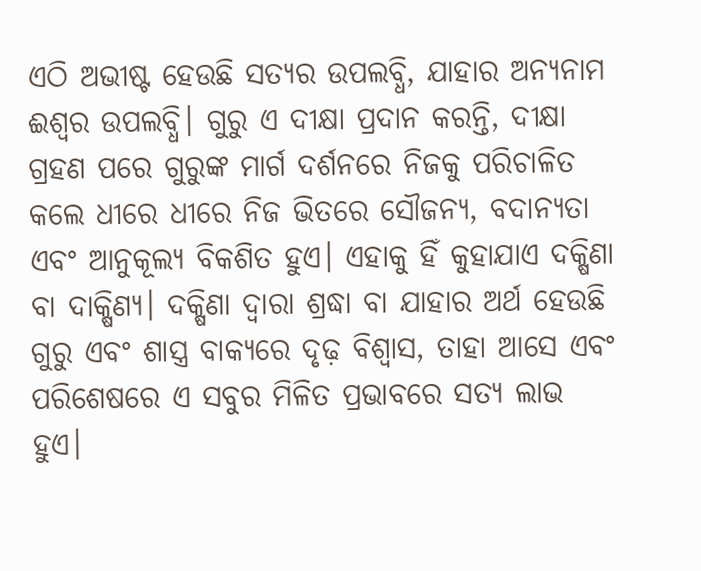ଏଠି ଅଭୀଷ୍ଟ ହେଉଛି ସତ୍ୟର ଉପଲବ୍ଧି, ଯାହାର ଅନ୍ୟନାମ ଈଶ୍ୱର ଉପଲବ୍ଧି। ଗୁରୁ ଏ ଦୀକ୍ଷା ପ୍ରଦାନ କରନ୍ତି, ଦୀକ୍ଷା ଗ୍ରହଣ ପରେ ଗୁରୁଙ୍କ ମାର୍ଗ ଦର୍ଶନରେ ନିଜକୁ ପରିଚାଳିତ କଲେ ଧୀରେ ଧୀରେ ନିଜ ଭିତରେ ସୌଜନ୍ୟ, ବଦାନ୍ୟତା ଏବଂ ଆନୁକୂଲ୍ୟ ବିକଶିତ ହୁଏ। ଏହାକୁ ହିଁ କୁହାଯାଏ ଦକ୍ଷିଣା ବା ଦାକ୍ଷିଣ୍ୟ। ଦକ୍ଷିଣା ଦ୍ୱାରା ଶ୍ରଦ୍ଧା ବା ଯାହାର ଅର୍ଥ ହେଉଛି ଗୁରୁ ଏବଂ ଶାସ୍ତ୍ର ବାକ୍ୟରେ ଦୃଢ଼ ବିଶ୍ୱାସ, ତାହା ଆସେ ଏବଂ ପରିଶେଷରେ ଏ ସବୁର ମିଳିତ ପ୍ରଭାବରେ ସତ୍ୟ ଲାଭ ହୁଏ।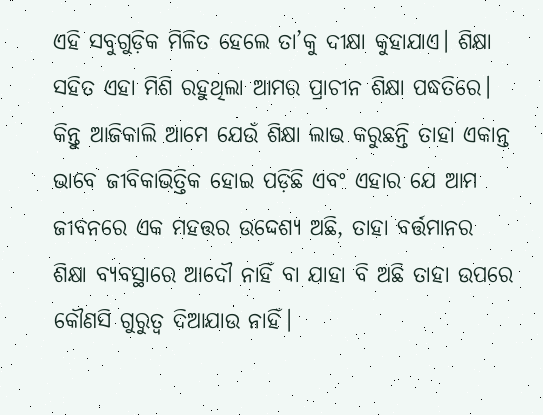ଏହି ସବୁଗୁଡ଼ିକ ମିଳିତ ହେଲେ ତା’କୁ ଦୀକ୍ଷା କୁହାଯାଏ। ଶିକ୍ଷା ସହିତ ଏହା ମିଶି ରହୁଥିଲା ଆମର ପ୍ରାଚୀନ ଶିକ୍ଷା ପଦ୍ଧତିରେ। କିନ୍ତୁ ଆଜିକାଲି ଆମେ ଯେଉଁ ଶିକ୍ଷା ଲାଭ କରୁଛନ୍ତି ତାହା ଏକାନ୍ତ ଭାବେ ଜୀବିକାଭିତ୍ତିକ ହୋଇ ପଡ଼ିଛି ଏବଂ ଏହାର ଯେ ଆମ ଜୀବନରେ ଏକ ମହତ୍ତର ଉଦ୍ଦେଶ୍ୟ ଅଛି, ତାହା ବର୍ତ୍ତମାନର ଶିକ୍ଷା ବ୍ୟବସ୍ଥାରେ ଆଦୌ ନାହିଁ ବା ଯାହା ବି ଅଛି ତାହା ଉପରେ କୌଣସି ଗୁରୁତ୍ୱ ଦିଆଯାଉ ନାହିଁ।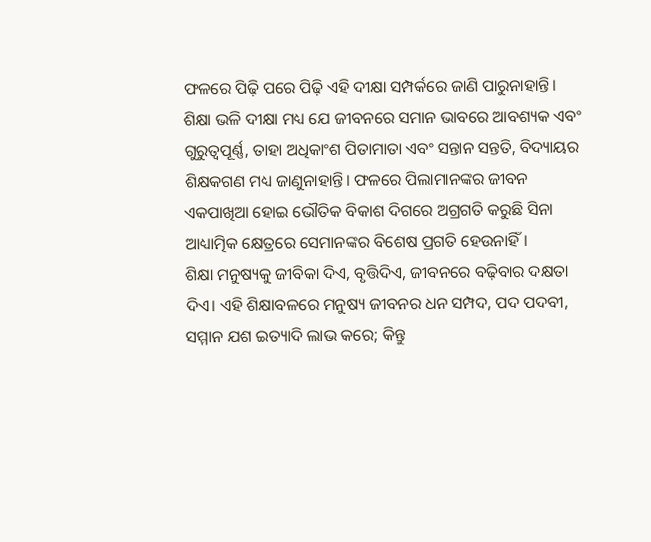ଫଳରେ ପିଢ଼ି ପରେ ପିଢ଼ି ଏହି ଦୀକ୍ଷା ସମ୍ପର୍କରେ ଜାଣି ପାରୁନାହାନ୍ତି। ଶିକ୍ଷା ଭଳି ଦୀକ୍ଷା ମଧ୍ୟ ଯେ ଜୀବନରେ ସମାନ ଭାବରେ ଆବଶ୍ୟକ ଏବଂ ଗୁରୁତ୍ୱପୂର୍ଣ୍ଣ, ତାହା ଅଧିକାଂଶ ପିତାମାତା ଏବଂ ସନ୍ତାନ ସନ୍ତତି, ବିଦ୍ୟାୟର ଶିକ୍ଷକଗଣ ମଧ୍ୟ ଜାଣୁନାହାନ୍ତି। ଫଳରେ ପିଲାମାନଙ୍କର ଜୀବନ ଏକପାଖିଆ ହୋଇ ଭୌତିକ ବିକାଶ ଦିଗରେ ଅଗ୍ରଗତି କରୁଛି ସିନା ଆଧ୍ୟାତ୍ମିକ କ୍ଷେତ୍ରରେ ସେମାନଙ୍କର ବିଶେଷ ପ୍ରଗତି ହେଉନାହିଁ।
ଶିକ୍ଷା ମନୁଷ୍ୟକୁ ଜୀବିକା ଦିଏ, ବୃତ୍ତିଦିଏ, ଜୀବନରେ ବଢ଼ିବାର ଦକ୍ଷତା ଦିଏ। ଏହି ଶିକ୍ଷାବଳରେ ମନୁଷ୍ୟ ଜୀବନର ଧନ ସମ୍ପଦ, ପଦ ପଦବୀ, ସମ୍ମାନ ଯଶ ଇତ୍ୟାଦି ଲାଭ କରେ; କିନ୍ତୁ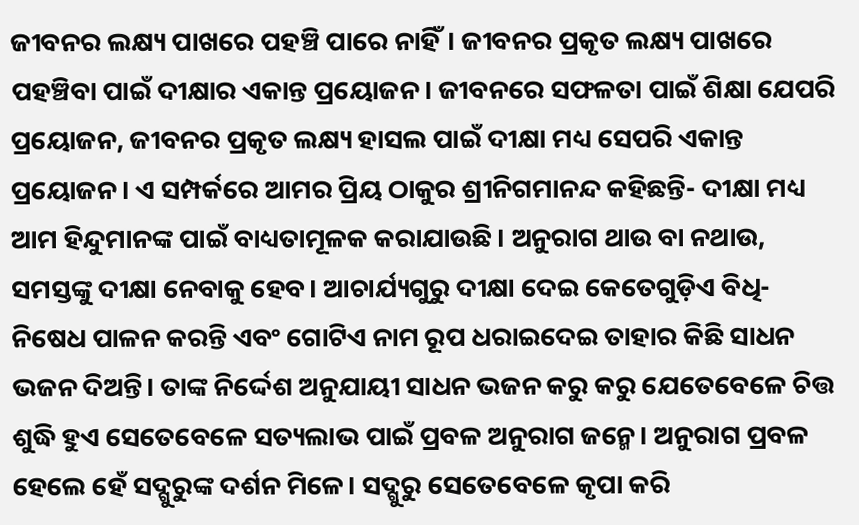ଜୀବନର ଲକ୍ଷ୍ୟ ପାଖରେ ପହଞ୍ଚି ପାରେ ନାହିଁ। ଜୀବନର ପ୍ରକୃତ ଲକ୍ଷ୍ୟ ପାଖରେ ପହଞ୍ଚିବା ପାଇଁ ଦୀକ୍ଷାର ଏକାନ୍ତ ପ୍ରୟୋଜନ। ଜୀବନରେ ସଫଳତା ପାଇଁ ଶିକ୍ଷା ଯେପରି ପ୍ରୟୋଜନ, ଜୀବନର ପ୍ରକୃତ ଲକ୍ଷ୍ୟ ହାସଲ ପାଇଁ ଦୀକ୍ଷା ମଧ୍ୟ ସେପରି ଏକାନ୍ତ ପ୍ରୟୋଜନ। ଏ ସମ୍ପର୍କରେ ଆମର ପ୍ରିୟ ଠାକୁର ଶ୍ରୀନିଗମାନନ୍ଦ କହିଛନ୍ତି- ଦୀକ୍ଷା ମଧ୍ୟ ଆମ ହିନ୍ଦୁମାନଙ୍କ ପାଇଁ ବାଧ୍ୟତାମୂଳକ କରାଯାଉଛି। ଅନୁରାଗ ଥାଉ ବା ନଥାଉ, ସମସ୍ତଙ୍କୁ ଦୀକ୍ଷା ନେବାକୁ ହେବ। ଆଚାର୍ଯ୍ୟଗୁରୁ ଦୀକ୍ଷା ଦେଇ କେତେଗୁଡ଼ିଏ ବିଧି-ନିଷେଧ ପାଳନ କରନ୍ତି ଏବଂ ଗୋଟିଏ ନାମ ରୂପ ଧରାଇଦେଇ ତାହାର କିଛି ସାଧନ ଭଜନ ଦିଅନ୍ତି। ତାଙ୍କ ନିର୍ଦ୍ଦେଶ ଅନୁଯାୟୀ ସାଧନ ଭଜନ କରୁ କରୁ ଯେତେବେଳେ ଚିତ୍ତ ଶୁଦ୍ଧି ହୁଏ ସେତେବେଳେ ସତ୍ୟଲାଭ ପାଇଁ ପ୍ରବଳ ଅନୁରାଗ ଜନ୍ମେ। ଅନୁରାଗ ପ୍ରବଳ ହେଲେ ହେଁ ସଦ୍ଗୁରୁଙ୍କ ଦର୍ଶନ ମିଳେ। ସଦ୍ଗୁରୁ ସେତେବେଳେ କୃପା କରି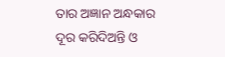ତାର ଅଜ୍ଞାନ ଅନ୍ଧକାର ଦୂର କରିଦିଅନ୍ତି ଓ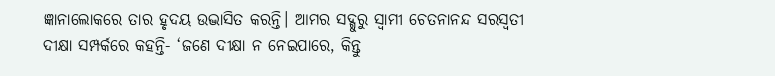ଜ୍ଞାନାଲୋକରେ ତାର ହୃଦୟ ଉଦ୍ଭାସିତ କରନ୍ତି। ଆମର ସଦ୍ଗୁରୁ ସ୍ୱାମୀ ଚେତନାନନ୍ଦ ସରସ୍ୱତୀ ଦୀକ୍ଷା ସମ୍ପର୍କରେ କହନ୍ତି- ‘ଜଣେ ଦୀକ୍ଷା ନ ନେଇପାରେ, କିନ୍ତୁ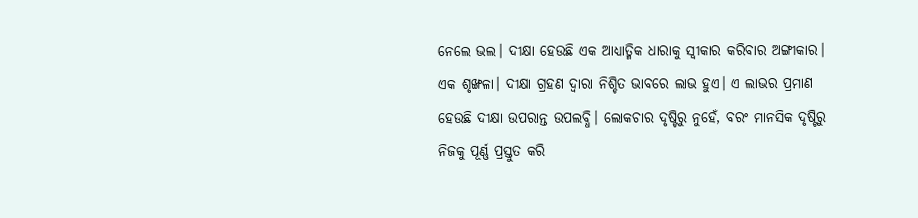ନେଲେ ଭଲ। ଦୀକ୍ଷା ହେଉଛି ଏକ ଆଧ୍ୟାତ୍ମିକ ଧାରାକୁ ସ୍ୱୀକାର କରିବାର ଅଙ୍ଗୀକାର। ଏକ ଶୃଙ୍ଖଳା। ଦୀକ୍ଷା ଗ୍ରହଣ ଦ୍ୱାରା ନିଶ୍ଚିତ ଭାବରେ ଲାଭ ହୁଏ। ଏ ଲାଭର ପ୍ରମାଣ ହେଉଛି ଦୀକ୍ଷା ଉପରାନ୍ତ ଉପଲବ୍ଧି। ଲୋକଚାର ଦୃଷ୍ଟିରୁ ନୁହେଁ, ବରଂ ମାନସିକ ଦୃଷ୍ଟିରୁ ନିଜକୁ ପୂର୍ଣ୍ଣ ପ୍ରସ୍ତୁତ କରି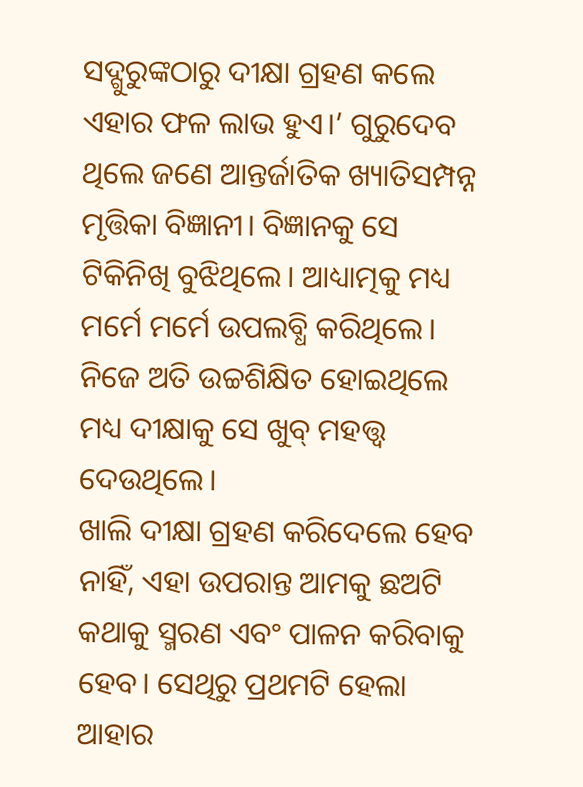ସଦ୍ଗୁରୁଙ୍କଠାରୁ ଦୀକ୍ଷା ଗ୍ରହଣ କଲେ ଏହାର ଫଳ ଲାଭ ହୁଏ।’ ଗୁରୁଦେବ ଥିଲେ ଜଣେ ଆନ୍ତର୍ଜାତିକ ଖ୍ୟାତିସମ୍ପନ୍ନ ମୃତ୍ତିକା ବିଜ୍ଞାନୀ। ବିଜ୍ଞାନକୁ ସେ ଟିକିନିଖି ବୁଝିଥିଲେ। ଆଧ୍ୟାତ୍ମକୁ ମଧ୍ୟ ମର୍ମେ ମର୍ମେ ଉପଲବ୍ଧି କରିଥିଲେ। ନିଜେ ଅତି ଉଚ୍ଚଶିକ୍ଷିତ ହୋଇଥିଲେ ମଧ୍ୟ ଦୀକ୍ଷାକୁ ସେ ଖୁବ୍ ମହତ୍ତ୍ୱ ଦେଉଥିଲେ।
ଖାଲି ଦୀକ୍ଷା ଗ୍ରହଣ କରିଦେଲେ ହେବ ନାହିଁ, ଏହା ଉପରାନ୍ତ ଆମକୁ ଛଅଟି କଥାକୁ ସ୍ମରଣ ଏବଂ ପାଳନ କରିବାକୁ ହେବ। ସେଥିରୁ ପ୍ରଥମଟି ହେଲା ଆହାର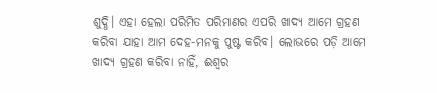ଶୁଦ୍ଧି। ଏହା ହେଲା ପରିମିତ ପରିମାଣର ଏପରି ଖାଦ୍ୟ ଆମେ ଗ୍ରହଣ କରିବା ଯାହା ଆମ ଦେହ-ମନକୁ ପୁଷ୍ଟ କରିବ। ଲୋଭରେ ପଡ଼ି ଆମେ ଖାଦ୍ୟ ଗ୍ରହଣ କରିବା ନାହିଁ, ଈଶ୍ୱର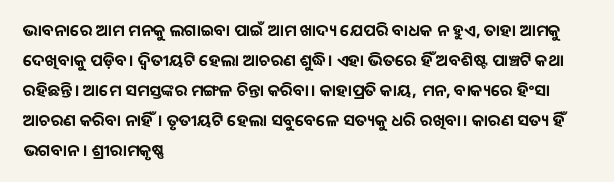ଭାବନାରେ ଆମ ମନକୁ ଲଗାଇବା ପାଇଁ ଆମ ଖାଦ୍ୟ ଯେପରି ବାଧକ ନ ହୁଏ, ତାହା ଆମକୁ ଦେଖିବାକୁ ପଡ଼ିବ। ଦ୍ୱିତୀୟଟି ହେଲା ଆଚରଣ ଶୁଦ୍ଧି। ଏହା ଭିତରେ ହିଁ ଅବଶିଷ୍ଟ ପାଞ୍ଚଟି କଥା ରହିଛନ୍ତି। ଆମେ ସମସ୍ତଙ୍କର ମଙ୍ଗଳ ଚିନ୍ତା କରିବା। କାହାପ୍ରତି କାୟ, ମନ, ବାକ୍ୟରେ ହିଂସା ଆଚରଣ କରିବା ନାହିଁ। ତୃତୀୟଟି ହେଲା ସବୁବେଳେ ସତ୍ୟକୁ ଧରି ରଖିବା। କାରଣ ସତ୍ୟ ହିଁ ଭଗବାନ। ଶ୍ରୀରାମକୃଷ୍ଣ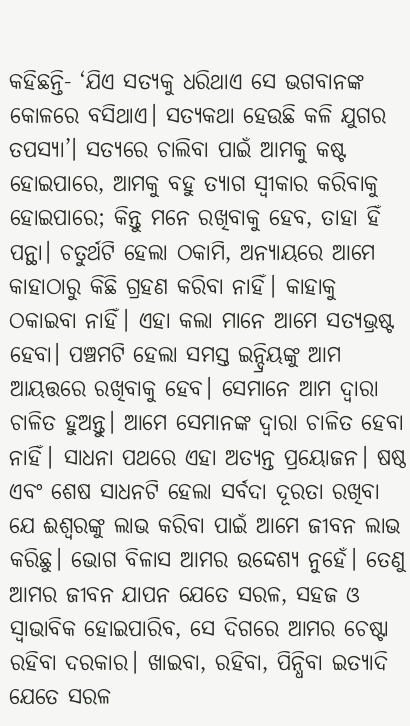କହିଛନ୍ତି- ‘ଯିଏ ସତ୍ୟକୁ ଧରିଥାଏ ସେ ଭଗବାନଙ୍କ କୋଳରେ ବସିଥାଏ। ସତ୍ୟକଥା ହେଉଛି କଳି ଯୁଗର ତପସ୍ୟା’। ସତ୍ୟରେ ଚାଲିବା ପାଇଁ ଆମକୁ କଷ୍ଟ ହୋଇପାରେ, ଆମକୁ ବହୁ ତ୍ୟାଗ ସ୍ୱୀକାର କରିବାକୁ ହୋଇପାରେ; କିନ୍ତୁ ମନେ ରଖିବାକୁ ହେବ, ତାହା ହିଁ ପନ୍ଥା। ଚତୁର୍ଥଟି ହେଲା ଠକାମି, ଅନ୍ୟାୟରେ ଆମେ କାହାଠାରୁ କିଛି ଗ୍ରହଣ କରିବା ନାହିଁ। କାହାକୁ ଠକାଇବା ନାହିଁ। ଏହା କଲା ମାନେ ଆମେ ସତ୍ୟଭ୍ରଷ୍ଟ ହେବା। ପଞ୍ଚମଟି ହେଲା ସମସ୍ତ ଇନ୍ଦ୍ରିୟଙ୍କୁ ଆମ ଆୟତ୍ତରେ ରଖିବାକୁ ହେବ। ସେମାନେ ଆମ ଦ୍ୱାରା ଚାଳିତ ହୁଅନ୍ତୁ। ଆମେ ସେମାନଙ୍କ ଦ୍ୱାରା ଚାଳିତ ହେବା ନାହିଁ। ସାଧନା ପଥରେ ଏହା ଅତ୍ୟନ୍ତ ପ୍ରୟୋଜନ। ଷଷ୍ଠ ଏବଂ ଶେଷ ସାଧନଟି ହେଲା ସର୍ବଦା ଦୂରତା ରଖିବା ଯେ ଈଶ୍ୱରଙ୍କୁ ଲାଭ କରିବା ପାଇଁ ଆମେ ଜୀବନ ଲାଭ କରିଛୁ। ଭୋଗ ବିଳାସ ଆମର ଉଦ୍ଦେଶ୍ୟ ନୁହେଁ। ତେଣୁ ଆମର ଜୀବନ ଯାପନ ଯେତେ ସରଳ, ସହଜ ଓ ସ୍ୱାଭାବିକ ହୋଇପାରିବ, ସେ ଦିଗରେ ଆମର ଚେଷ୍ଟା ରହିବା ଦରକାର। ଖାଇବା, ରହିବା, ପିନ୍ଧିବା ଇତ୍ୟାଦି ଯେତେ ସରଳ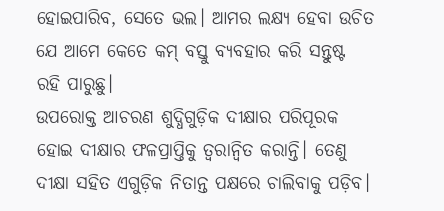ହୋଇପାରିବ, ସେତେ ଭଲ। ଆମର ଲକ୍ଷ୍ୟ ହେବା ଉଚିତ ଯେ ଆମେ କେତେ କମ୍ ବସ୍ତୁ ବ୍ୟବହାର କରି ସନ୍ତୁଷ୍ଟ ରହି ପାରୁଛୁ।
ଉପରୋକ୍ତ ଆଚରଣ ଶୁଦ୍ଧିଗୁଡ଼ିକ ଦୀକ୍ଷାର ପରିପୂରକ ହୋଇ ଦୀକ୍ଷାର ଫଳପ୍ରାପ୍ତିକୁ ତ୍ୱରାନ୍ୱିତ କରାନ୍ତି। ତେଣୁ ଦୀକ୍ଷା ସହିତ ଏଗୁଡ଼ିକ ନିତାନ୍ତ ପକ୍ଷରେ ଚାଲିବାକୁ ପଡ଼ିବ।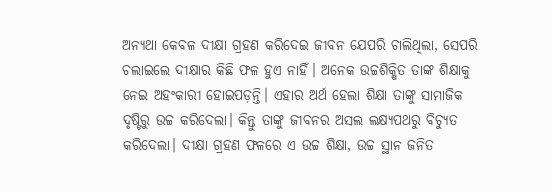ଅନ୍ୟଥା କେବଳ ଦୀକ୍ଷା ଗ୍ରହଣ କରିଦେଇ ଜୀବନ ଯେପରି ଚାଲିଥିଲା, ସେପରି ଚଲାଇଲେ ଦୀକ୍ଷାର କିଛି ଫଳ ହୁଏ ନାହିଁ। ଅନେକ ଉଚ୍ଚଶିକ୍ଷିତ ତାଙ୍କ ଶିକ୍ଷାକୁ ନେଇ ଅହଂକାରୀ ହୋଇପଡ଼ନ୍ତି। ଏହାର ଅର୍ଥ ହେଲା ଶିକ୍ଷା ତାଙ୍କୁ ସାମାଜିକ ଦୃଷ୍ଟିରୁ ଉଚ୍ଚ କରିଦେଲା। କିନ୍ତୁ ତାଙ୍କୁ ଜୀବନର ଅସଲ ଲକ୍ଷ୍ୟପଥରୁ ବିଚ୍ୟୁତ କରିଦେଲା। ଦୀକ୍ଷା ଗ୍ରହଣ ଫଳରେ ଏ ଉଚ୍ଚ ଶିକ୍ଷା, ଉଚ୍ଚ ସ୍ଥାନ ଜନିତ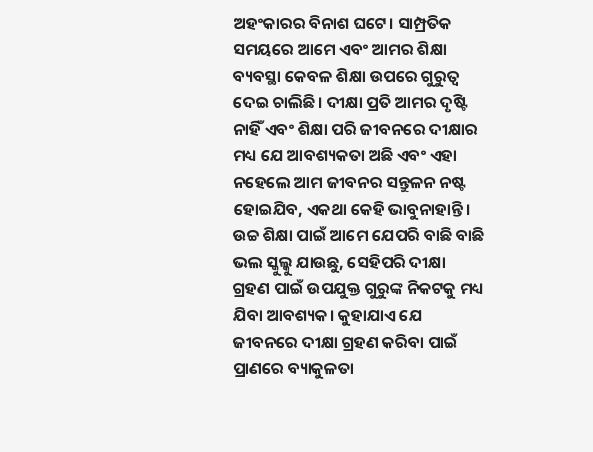ଅହଂକାରର ବିନାଶ ଘଟେ। ସାମ୍ପ୍ରତିକ ସମୟରେ ଆମେ ଏବଂ ଆମର ଶିକ୍ଷା ବ୍ୟବସ୍ଥା କେବଳ ଶିକ୍ଷା ଉପରେ ଗୁରୁତ୍ୱ ଦେଇ ଚାଲିଛି। ଦୀକ୍ଷା ପ୍ରତି ଆମର ଦୃଷ୍ଟି ନାହିଁ ଏବଂ ଶିକ୍ଷା ପରି ଜୀବନରେ ଦୀକ୍ଷାର ମଧ୍ୟ ଯେ ଆବଶ୍ୟକତା ଅଛି ଏବଂ ଏହା ନହେଲେ ଆମ ଜୀବନର ସନ୍ତୁଳନ ନଷ୍ଟ ହୋଇଯିବ, ଏକଥା କେହି ଭାବୁନାହାନ୍ତି। ଉଚ୍ଚ ଶିକ୍ଷା ପାଇଁ ଆମେ ଯେପରି ବାଛି ବାଛି ଭଲ ସ୍କୁଲ୍କୁ ଯାଉଛୁ, ସେହିପରି ଦୀକ୍ଷା ଗ୍ରହଣ ପାଇଁ ଉପଯୁକ୍ତ ଗୁରୁଙ୍କ ନିକଟକୁ ମଧ୍ୟ ଯିବା ଆବଶ୍ୟକ। କୁହାଯାଏ ଯେ ଜୀବନରେ ଦୀକ୍ଷା ଗ୍ରହଣ କରିବା ପାଇଁ ପ୍ରାଣରେ ବ୍ୟାକୁଳତା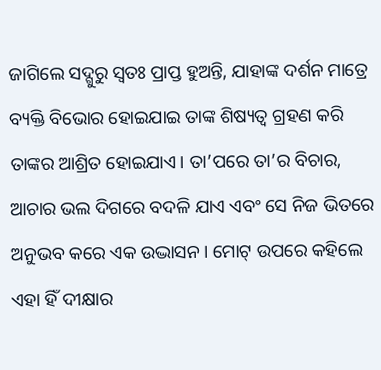ଜାଗିଲେ ସଦ୍ଗୁରୁ ସ୍ୱତଃ ପ୍ରାପ୍ତ ହୁଅନ୍ତି, ଯାହାଙ୍କ ଦର୍ଶନ ମାତ୍ରେ ବ୍ୟକ୍ତି ବିଭୋର ହୋଇଯାଇ ତାଙ୍କ ଶିଷ୍ୟତ୍ୱ ଗ୍ରହଣ କରି ତାଙ୍କର ଆଶ୍ରିତ ହୋଇଯାଏ। ତା’ପରେ ତା’ର ବିଚାର, ଆଚାର ଭଲ ଦିଗରେ ବଦଳି ଯାଏ ଏବଂ ସେ ନିଜ ଭିତରେ ଅନୁଭବ କରେ ଏକ ଉଦ୍ଭାସନ। ମୋଟ୍ ଉପରେ କହିଲେ ଏହା ହିଁ ଦୀକ୍ଷାର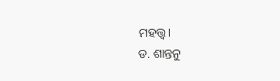ମହତ୍ତ୍ୱ।
ଡ. ଶାନ୍ତନୁ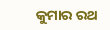କୁମାର ରଥ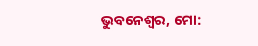ଭୁବନେଶ୍ୱର, ମୋ: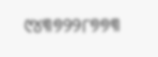୯୪୩୭୨୨୮୭୭୩